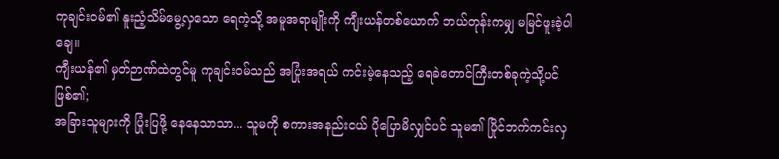ကုချင်း၀မ်၏ နူးညံ့သိမ်မွေ့လှသော ရေကဲ့သို့ အမူအရာမျိုးကို ကျီးယန်တစ်ယောက် ဘယ်တုန်းကမျှ မမြင်ဖူးခဲ့ပါချေ။
ကျီးယန်၏ မှတ်ဉာဏ်ထဲတွင်မူ ကုချင်း၀မ်သည် အပြုံးအရယ် ကင်းမဲ့နေသည့် ရေခဲတောင်ကြီးတစ်ခုကဲ့သို့ပင် ဖြစ်၏;
အခြားသူများကို ပြုံးပြဖို့ နေနေသာသာ... သူမကို စကားအနည်းငယ် ပိုပြောမိလျှင်ပင် သူမ၏ ပြိုင်ဘက်ကင်းလှ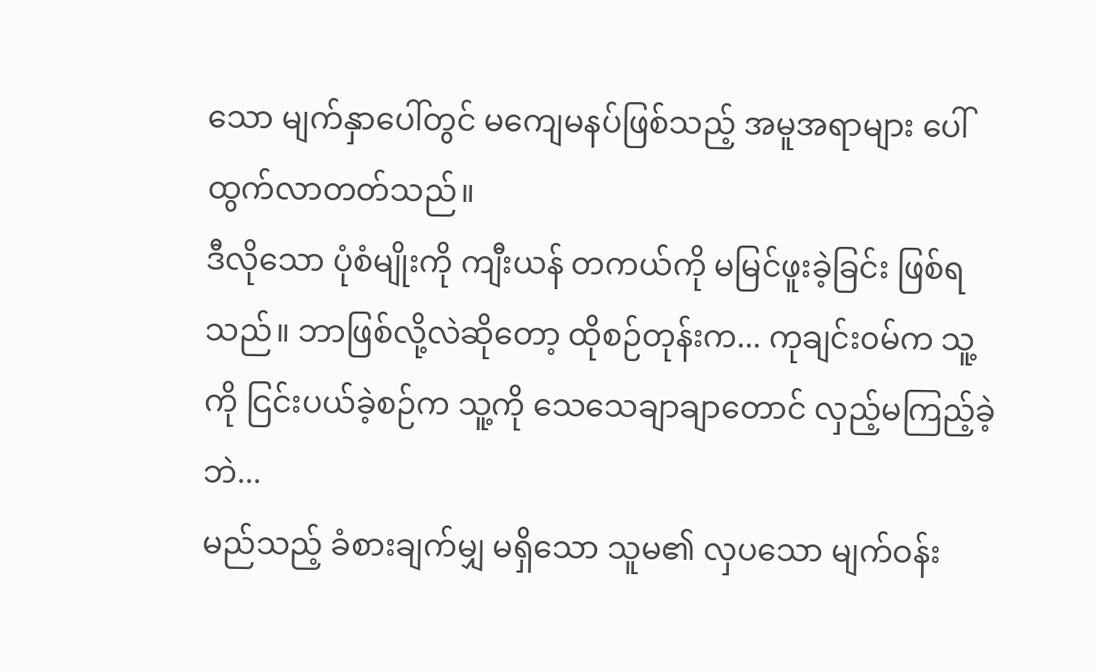သော မျက်နှာပေါ်တွင် မကျေမနပ်ဖြစ်သည့် အမူအရာများ ပေါ်ထွက်လာတတ်သည်။
ဒီလိုသော ပုံစံမျိုးကို ကျီးယန် တကယ်ကို မမြင်ဖူးခဲ့ခြင်း ဖြစ်ရသည်။ ဘာဖြစ်လို့လဲဆိုတော့ ထိုစဉ်တုန်းက... ကုချင်း၀မ်က သူ့ကို ငြင်းပယ်ခဲ့စဉ်က သူ့ကို သေသေချာချာတောင် လှည့်မကြည့်ခဲ့ဘဲ...
မည်သည့် ခံစားချက်မျှ မရှိသော သူမ၏ လှပသော မျက်ဝန်း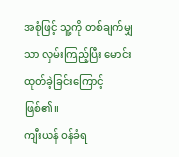အစုံဖြင့် သူ့ကို တစ်ချက်မျှသာ လှမ်းကြည့်ပြီး မောင်းထုတ်ခဲ့ခြင်းကြောင့် ဖြစ်၏။
ကျီးယန် ဝန်ခံရ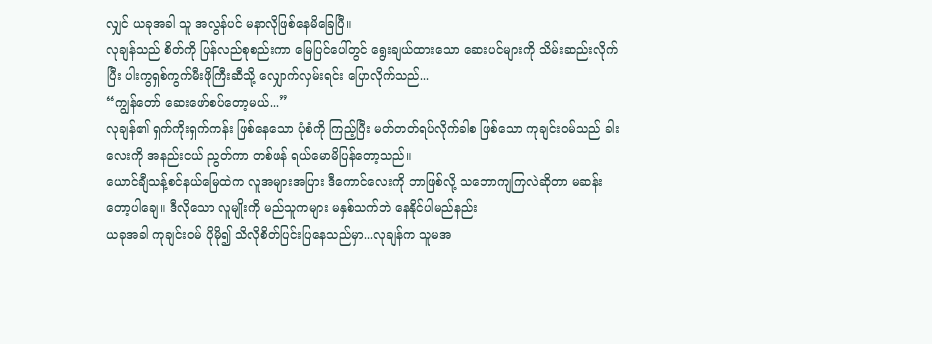လျှင် ယခုအခါ သူ အလွန်ပင် မနာလိုဖြစ်နေမိခြေပြီ။
လုချန်သည် စိတ်ကို ပြန်လည်စုစည်းကာ မြေပြင်ပေါ်တွင် ရွေးချယ်ထားသော ဆေးပင်များကို သိမ်းဆည်းလိုက်ပြီး ပါးကွရှစ်ကွက်မီးဖိုကြီးဆီသို့ လျှောက်လှမ်းရင်း ပြောလိုက်သည်...
“ကျွန်တော် ဆေးဖော်စပ်တော့မယ်...”
လုချန်၏ ရှက်ကိုးရှက်ကန်း ဖြစ်နေသော ပုံစံကို ကြည့်ပြီး မတ်တတ်ရပ်လိုက်ခါစ ဖြစ်သော ကုချင်း၀မ်သည် ခါးလေးကို အနည်းငယ် ညွတ်ကာ တစ်ဖန် ရယ်မောမိပြန်တော့သည်။
ယောင်ချီသန့်စင်နယ်မြေထဲက လူအများအပြား ဒီကောင်လေးကို ဘာဖြစ်လို့ သဘောကျကြလဲဆိုတာ မဆန်းတော့ပါချေ။ ဒီလိုသော လူမျိုးကို မည်သူကများ မနှစ်သက်ဘဲ နေနိုင်ပါမည်နည်း
ယခုအခါ ကုချင်း၀မ် ပိုမို၍ သိလိုစိတ်ပြင်းပြနေသည်မှာ...လုချန်က သူမအ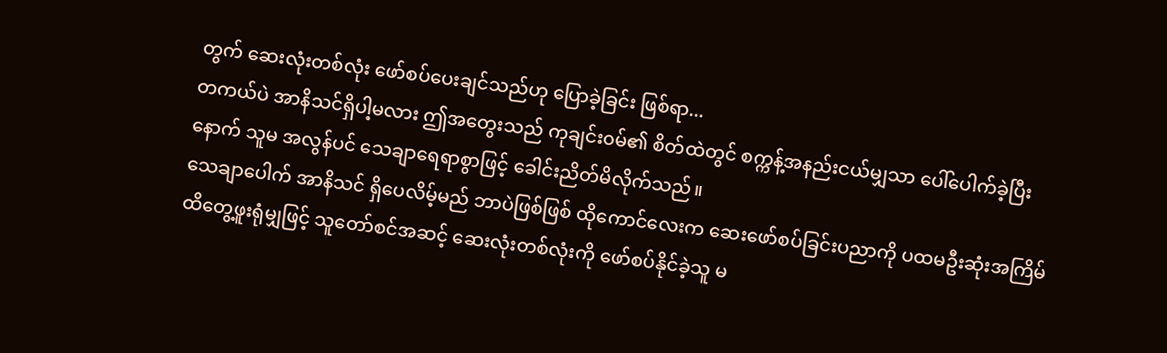တွက် ဆေးလုံးတစ်လုံး ဖော်စပ်ပေးချင်သည်ဟု ပြောခဲ့ခြင်း ဖြစ်ရာ...
တကယ်ပဲ အာနိသင်ရှိပါ့မလား ဤအတွေးသည် ကုချင်း၀မ်၏ စိတ်ထဲတွင် စက္ကန့်အနည်းငယ်မျှသာ ပေါ်ပေါက်ခဲ့ပြီးနောက် သူမ အလွန်ပင် သေချာရေရာစွာဖြင့် ခေါင်းညိတ်မိလိုက်သည်။
သေချာပေါက် အာနိသင် ရှိပေလိမ့်မည် ဘာပဲဖြစ်ဖြစ် ထိုကောင်လေးက ဆေးဖော်စပ်ခြင်းပညာကို ပထမဦးဆုံးအကြိမ် ထိတွေ့ဖူးရုံမျှဖြင့် သူတော်စင်အဆင့် ဆေးလုံးတစ်လုံးကို ဖော်စပ်နိုင်ခဲ့သူ မ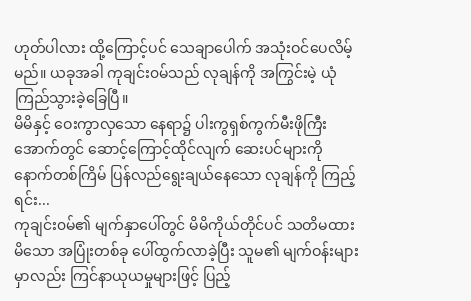ဟုတ်ပါလား ထို့ကြောင့်ပင် သေချာပေါက် အသုံးဝင်ပေလိမ့်မည်။ ယခုအခါ ကုချင်း၀မ်သည် လုချန်ကို အကြွင်းမဲ့ ယုံကြည်သွားခဲ့ခြေပြီ။
မိမိနှင့် ဝေးကွာလှသော နေရာ၌ ပါးကွရှစ်ကွက်မီးဖိုကြီးအောက်တွင် ဆောင့်ကြောင့်ထိုင်လျက် ဆေးပင်များကို နောက်တစ်ကြိမ် ပြန်လည်ရွေးချယ်နေသော လုချန်ကို ကြည့်ရင်း...
ကုချင်း၀မ်၏ မျက်နှာပေါ်တွင် မိမိကိုယ်တိုင်ပင် သတိမထားမိသော အပြုံးတစ်ခု ပေါ်ထွက်လာခဲ့ပြီး သူမ၏ မျက်ဝန်းများမှာလည်း ကြင်နာယုယမှုများဖြင့် ပြည့်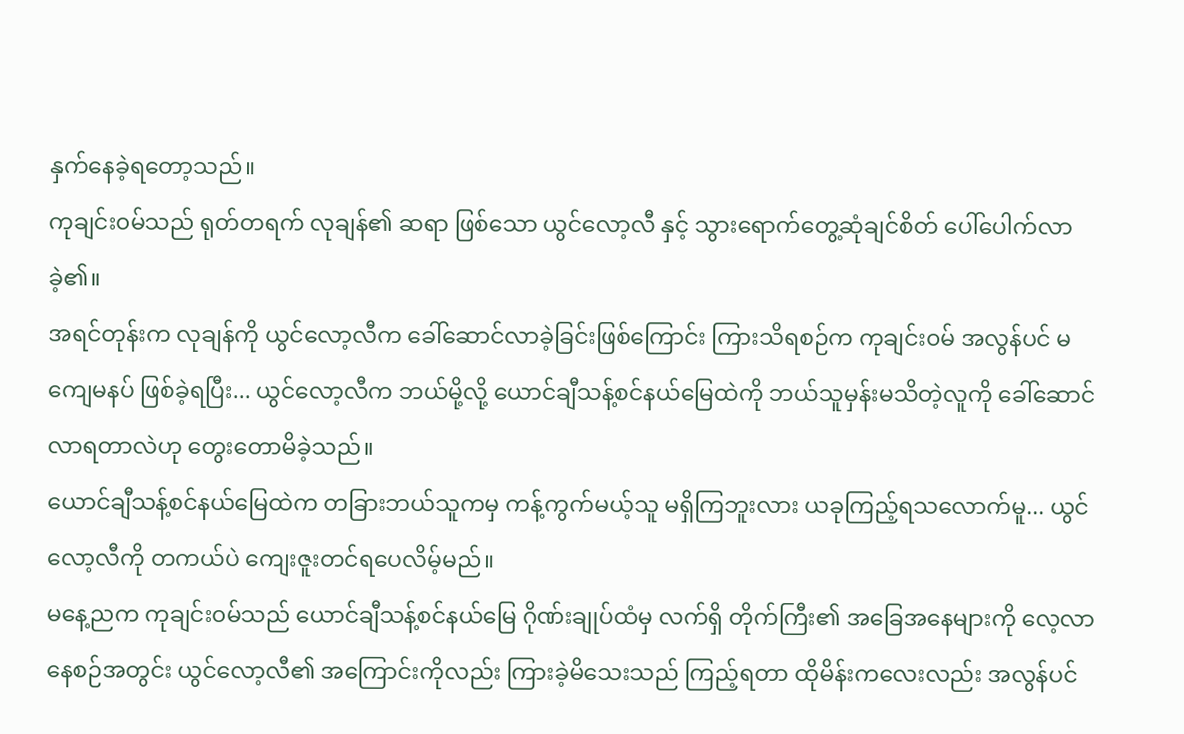နှက်နေခဲ့ရတော့သည်။
ကုချင်း၀မ်သည် ရုတ်တရက် လုချန်၏ ဆရာ ဖြစ်သော ယွင်လော့လီ နှင့် သွားရောက်တွေ့ဆုံချင်စိတ် ပေါ်ပေါက်လာခဲ့၏။
အရင်တုန်းက လုချန်ကို ယွင်လော့လီက ခေါ်ဆောင်လာခဲ့ခြင်းဖြစ်ကြောင်း ကြားသိရစဉ်က ကုချင်း၀မ် အလွန်ပင် မကျေမနပ် ဖြစ်ခဲ့ရပြီး... ယွင်လော့လီက ဘယ်မို့လို့ ယောင်ချီသန့်စင်နယ်မြေထဲကို ဘယ်သူမှန်းမသိတဲ့လူကို ခေါ်ဆောင်လာရတာလဲဟု တွေးတောမိခဲ့သည်။
ယောင်ချီသန့်စင်နယ်မြေထဲက တခြားဘယ်သူကမှ ကန့်ကွက်မယ့်သူ မရှိကြဘူးလား ယခုကြည့်ရသလောက်မူ... ယွင်လော့လီကို တကယ်ပဲ ကျေးဇူးတင်ရပေလိမ့်မည်။
မနေ့ညက ကုချင်း၀မ်သည် ယောင်ချီသန့်စင်နယ်မြေ ဂိုဏ်းချုပ်ထံမှ လက်ရှိ တိုက်ကြီး၏ အခြေအနေများကို လေ့လာနေစဉ်အတွင်း ယွင်လော့လီ၏ အကြောင်းကိုလည်း ကြားခဲ့မိသေးသည် ကြည့်ရတာ ထိုမိန်းကလေးလည်း အလွန်ပင်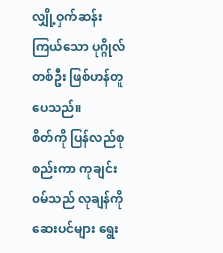လျှို့ဝှက်ဆန်းကြယ်သော ပုဂ္ဂိုလ်တစ်ဦး ဖြစ်ဟန်တူပေသည်။
စိတ်ကို ပြန်လည်စုစည်းကာ ကုချင်း၀မ်သည် လုချန်ကို ဆေးပင်များ ရွေး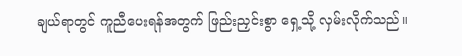ချယ်ရာတွင် ကူညီပေးရန်အတွက် ဖြည်းညှင်းစွာ ရှေ့သို့ လှမ်းလိုက်သည်။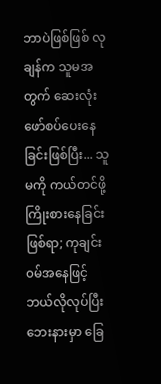ဘာပဲဖြစ်ဖြစ် လုချန်က သူမအတွက် ဆေးလုံးဖော်စပ်ပေးနေခြင်းဖြစ်ပြီး... သူမကို ကယ်တင်ဖို့ ကြိုးစားနေခြင်း ဖြစ်ရာ; ကုချင်း၀မ်အနေဖြင့် ဘယ်လိုလုပ်ပြီး ဘေးနားမှာ ခြေ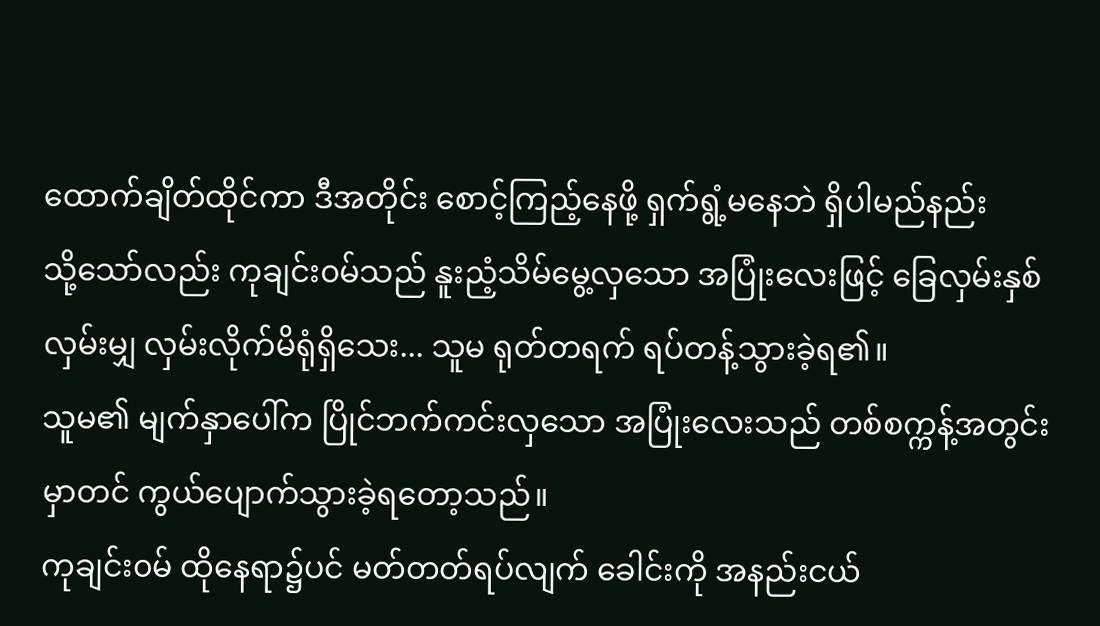ထောက်ချိတ်ထိုင်ကာ ဒီအတိုင်း စောင့်ကြည့်နေဖို့ ရှက်ရွံ့မနေဘဲ ရှိပါမည်နည်း
သို့သော်လည်း ကုချင်း၀မ်သည် နူးညံ့သိမ်မွေ့လှသော အပြုံးလေးဖြင့် ခြေလှမ်းနှစ်လှမ်းမျှ လှမ်းလိုက်မိရုံရှိသေး... သူမ ရုတ်တရက် ရပ်တန့်သွားခဲ့ရ၏။
သူမ၏ မျက်နှာပေါ်က ပြိုင်ဘက်ကင်းလှသော အပြုံးလေးသည် တစ်စက္ကန့်အတွင်းမှာတင် ကွယ်ပျောက်သွားခဲ့ရတော့သည်။
ကုချင်း၀မ် ထိုနေရာ၌ပင် မတ်တတ်ရပ်လျက် ခေါင်းကို အနည်းငယ်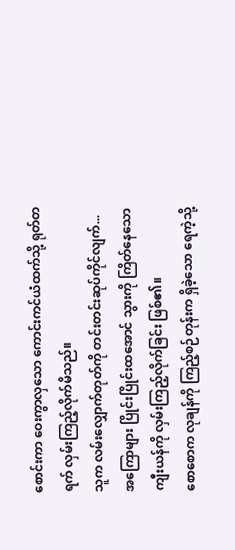စောင်းကာ ဝေးကွာလှသော ကောင်းကင်ယံထက်သို့ ရုတ်တရက် လှမ်းကြည့်လိုက်မိသည်။
သူက လမ်းလျှောက်တုတ်ကို တင်းတင်းဆုပ်ကိုင်လျက်... အကြောများ ပြိုင်းပြိုင်းထအောင် သွားကို ကြိတ်နေသော ကျီးယန်ကို လှမ်းကြည့်လိုက်ခြင်း ဖြစ်၏။
စောစောက လုချန်ကို ကြည့်စဉ်တုန်းက ရှိခဲ့သော ရေကဲ့သို့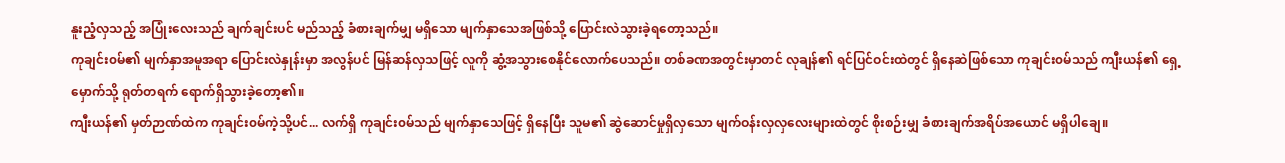နူးညံ့လှသည့် အပြုံးလေးသည် ချက်ချင်းပင် မည်သည့် ခံစားချက်မျှ မရှိသော မျက်နှာသေအဖြစ်သို့ ပြောင်းလဲသွားခဲ့ရတော့သည်။
ကုချင်း၀မ်၏ မျက်နှာအမူအရာ ပြောင်းလဲနှုန်းမှာ အလွန်ပင် မြန်ဆန်လှသဖြင့် လူကို ဆွံ့အသွားစေနိုင်လောက်ပေသည်။ တစ်ခဏအတွင်းမှာတင် လုချန်၏ ရင်ပြင်ဝင်းထဲတွင် ရှိနေဆဲဖြစ်သော ကုချင်း၀မ်သည် ကျီးယန်၏ ရှေ့မှောက်သို့ ရုတ်တရက် ရောက်ရှိသွားခဲ့တော့၏။
ကျီးယန်၏ မှတ်ဉာဏ်ထဲက ကုချင်း၀မ်ကဲ့သို့ပင်... လက်ရှိ ကုချင်း၀မ်သည် မျက်နှာသေဖြင့် ရှိနေပြီး သူမ၏ ဆွဲဆောင်မှုရှိလှသော မျက်ဝန်းလှလှလေးများထဲတွင် စိုးစဉ်းမျှ ခံစားချက်အရိပ်အယောင် မရှိပါချေ။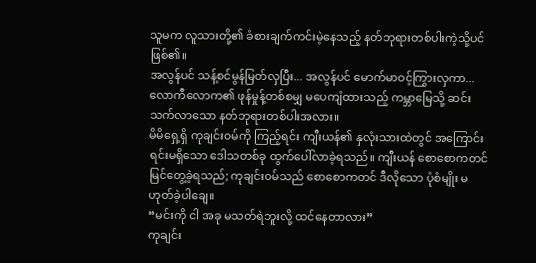သူမက လူသားတို့၏ ခံစားချက်ကင်းမဲ့နေသည့် နတ်ဘုရားတစ်ပါးကဲ့သို့ပင် ဖြစ်၏။
အလွန်ပင် သန့်စင်မွန်မြတ်လှပြီး... အလွန်ပင် မောက်မာဝင့်ကြွားလှကာ... လောကီလောက၏ ဖုန်မှုန့်တစ်စမျှ မပေကျံထားသည့် ကမ္ဘာမြေသို့ ဆင်းသက်လာသော နတ်ဘုရားတစ်ပါးအလား။
မိမိရှေ့ရှိ ကုချင်း၀မ်ကို ကြည့်ရင်း ကျီးယန်၏ နှလုံးသားထဲတွင် အကြောင်းရင်းမရှိသော ဒေါသတစ်ခု ထွက်ပေါ်လာခဲ့ရသည်။ ကျီးယန် စောစောကတင် မြင်တွေ့ခဲ့ရသည်; ကုချင်း၀မ်သည် စောစောကတင် ဒီလိုသော ပုံစံမျိုး မဟုတ်ခဲ့ပါချေ။
“မင်းကို ငါ အခု မသတ်ရဲဘူးလို့ ထင်နေတာလား”
ကုချင်း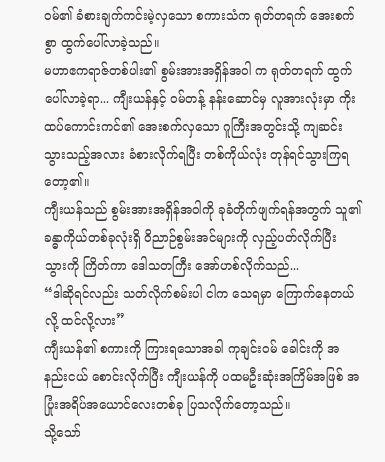၀မ်၏ ခံစားချက်ကင်းမဲ့လှသော စကားသံက ရုတ်တရက် အေးစက်စွာ ထွက်ပေါ်လာခဲ့သည်။
မဟာဧကရာဇ်တစ်ပါး၏ စွမ်းအားအရှိန်အဝါ က ရုတ်တရက် ထွက်ပေါ်လာခဲ့ရာ... ကျီးယန်နှင့် ၀မ်တန့် နန်းဆောင်မှ လူအားလုံးမှာ ကိုးထပ်ကောင်းကင်၏ အေးစက်လှသော ဂူကြီးအတွင်းသို့ ကျဆင်းသွားသည့်အလား ခံစားလိုက်ရပြီး တစ်ကိုယ်လုံး တုန်ရင်သွားကြရတော့၏။
ကျီးယန်သည် စွမ်းအားအရှိန်အဝါကို ခုခံတိုက်ဖျက်ရန်အတွက် သူ၏ ခန္ဓာကိုယ်တစ်ခုလုံးရှိ ဝိညာဉ်စွမ်းအင်များကို လှည့်ပတ်လိုက်ပြီး သွားကို ကြိတ်ကာ ဒေါသတကြီး အော်ဟစ်လိုက်သည်...
“ဒါဆိုရင်လည်း သတ်လိုက်စမ်းပါ ငါက သေရမှာ ကြောက်နေတယ်လို့ ထင်လို့လား”
ကျီးယန်၏ စကားကို ကြားရသောအခါ ကုချင်း၀မ် ခေါင်းကို အနည်းငယ် စောင်းလိုက်ပြီး ကျီးယန်ကို ပထမဦးဆုံးအကြိမ်အဖြစ် အပြုံးအရိပ်အယောင်လေးတစ်ခု ပြသလိုက်တော့သည်။
သို့သော်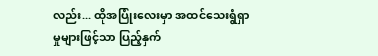လည်း... ထိုအပြုံးလေးမှာ အထင်သေးရွံရှာမှုများဖြင့်သာ ပြည့်နှက်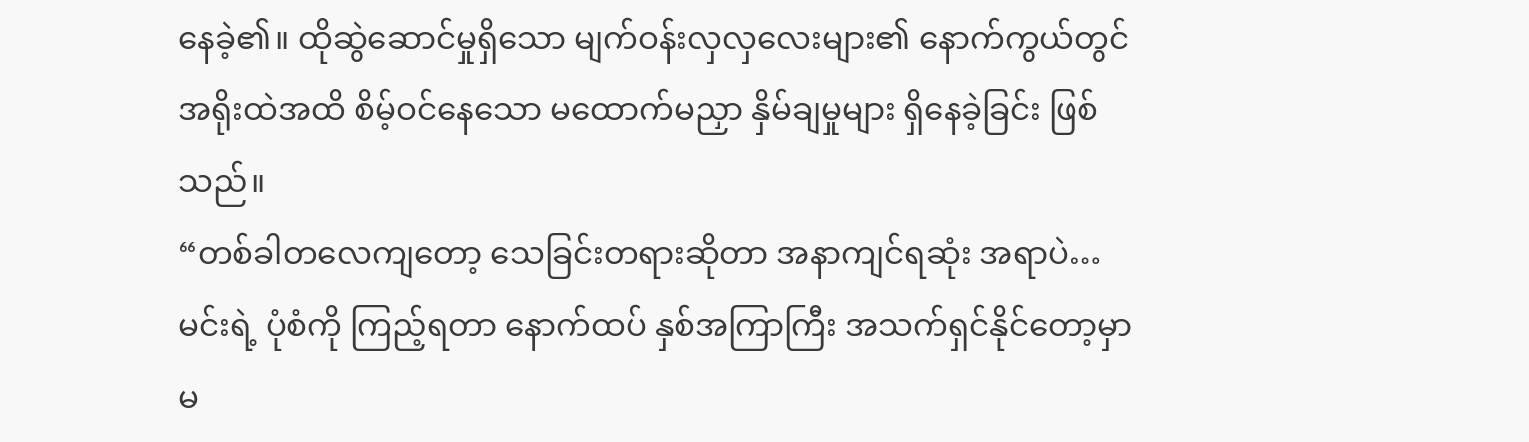နေခဲ့၏။ ထိုဆွဲဆောင်မှုရှိသော မျက်ဝန်းလှလှလေးများ၏ နောက်ကွယ်တွင် အရိုးထဲအထိ စိမ့်ဝင်နေသော မထောက်မညှာ နှိမ်ချမှုများ ရှိနေခဲ့ခြင်း ဖြစ်သည်။
“တစ်ခါတလေကျတော့ သေခြင်းတရားဆိုတာ အနာကျင်ရဆုံး အရာပဲ…မင်းရဲ့ ပုံစံကို ကြည့်ရတာ နောက်ထပ် နှစ်အကြာကြီး အသက်ရှင်နိုင်တော့မှာ မ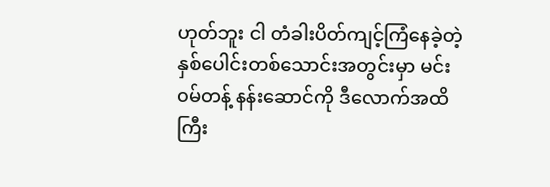ဟုတ်ဘူး ငါ တံခါးပိတ်ကျင့်ကြံနေခဲ့တဲ့ နှစ်ပေါင်းတစ်သောင်းအတွင်းမှာ မင်း ၀မ်တန့် နန်းဆောင်ကို ဒီလောက်အထိ ကြီး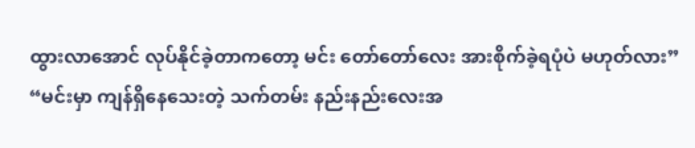ထွားလာအောင် လုပ်နိုင်ခဲ့တာကတော့ မင်း တော်တော်လေး အားစိုက်ခဲ့ရပုံပဲ မဟုတ်လား”
“မင်းမှာ ကျန်ရှိနေသေးတဲ့ သက်တမ်း နည်းနည်းလေးအ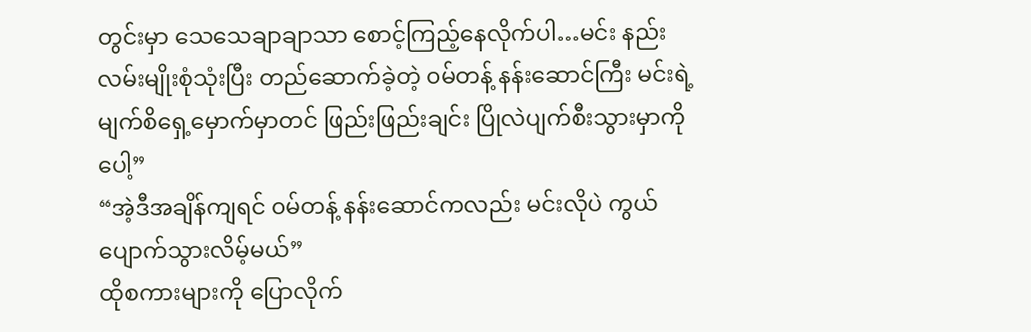တွင်းမှာ သေသေချာချာသာ စောင့်ကြည့်နေလိုက်ပါ…မင်း နည်းလမ်းမျိုးစုံသုံးပြီး တည်ဆောက်ခဲ့တဲ့ ၀မ်တန့် နန်းဆောင်ကြီး မင်းရဲ့ မျက်စိရှေ့မှောက်မှာတင် ဖြည်းဖြည်းချင်း ပြိုလဲပျက်စီးသွားမှာကိုပေါ့”
“အဲ့ဒီအချိန်ကျရင် ၀မ်တန့် နန်းဆောင်ကလည်း မင်းလိုပဲ ကွယ်ပျောက်သွားလိမ့်မယ်”
ထိုစကားများကို ပြောလိုက်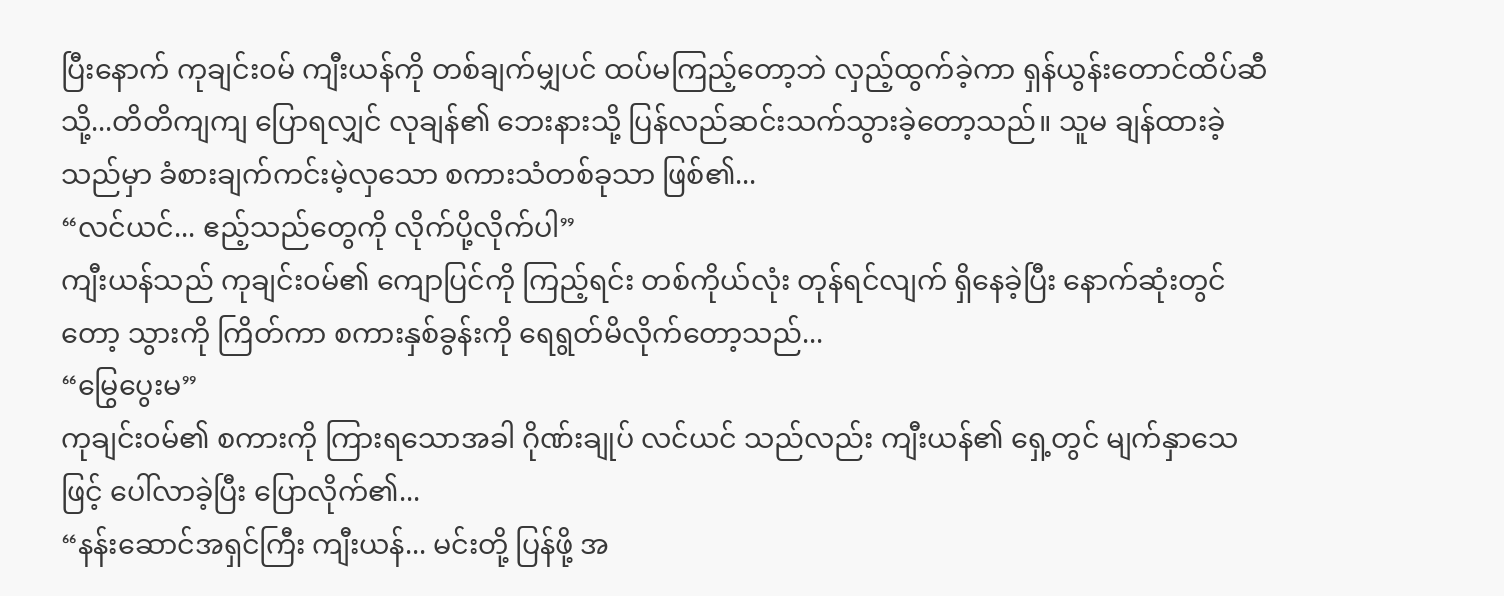ပြီးနောက် ကုချင်း၀မ် ကျီးယန်ကို တစ်ချက်မျှပင် ထပ်မကြည့်တော့ဘဲ လှည့်ထွက်ခဲ့ကာ ရှန်ယွန်းတောင်ထိပ်ဆီသို့...တိတိကျကျ ပြောရလျှင် လုချန်၏ ဘေးနားသို့ ပြန်လည်ဆင်းသက်သွားခဲ့တော့သည်။ သူမ ချန်ထားခဲ့သည်မှာ ခံစားချက်ကင်းမဲ့လှသော စကားသံတစ်ခုသာ ဖြစ်၏...
“လင်ယင်... ဧည့်သည်တွေကို လိုက်ပို့လိုက်ပါ”
ကျီးယန်သည် ကုချင်း၀မ်၏ ကျောပြင်ကို ကြည့်ရင်း တစ်ကိုယ်လုံး တုန်ရင်လျက် ရှိနေခဲ့ပြီး နောက်ဆုံးတွင်တော့ သွားကို ကြိတ်ကာ စကားနှစ်ခွန်းကို ရေရွတ်မိလိုက်တော့သည်...
“မြွေပွေးမ”
ကုချင်း၀မ်၏ စကားကို ကြားရသောအခါ ဂိုဏ်းချုပ် လင်ယင် သည်လည်း ကျီးယန်၏ ရှေ့တွင် မျက်နှာသေဖြင့် ပေါ်လာခဲ့ပြီး ပြောလိုက်၏...
“နန်းဆောင်အရှင်ကြီး ကျီးယန်... မင်းတို့ ပြန်ဖို့ အ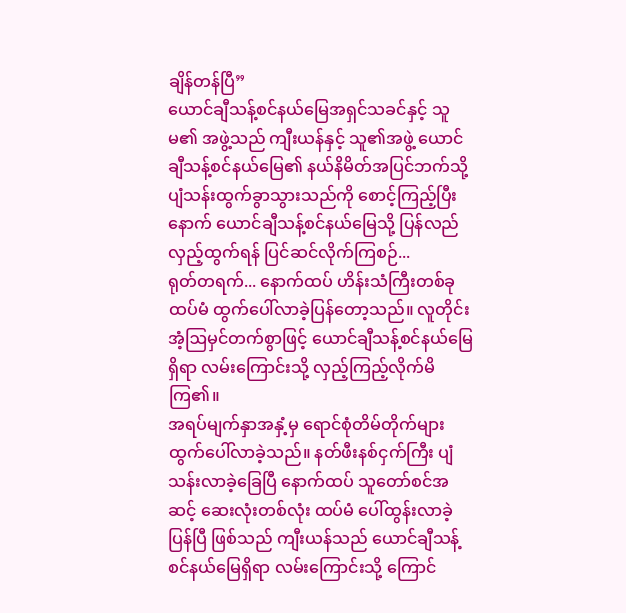ချိန်တန်ပြီ”
ယောင်ချီသန့်စင်နယ်မြေအရှင်သခင်နှင့် သူမ၏ အဖွဲ့သည် ကျီးယန်နှင့် သူ၏အဖွဲ့ ယောင်ချီသန့်စင်နယ်မြေ၏ နယ်နိမိတ်အပြင်ဘက်သို့ ပျံသန်းထွက်ခွာသွားသည်ကို စောင့်ကြည့်ပြီးနောက် ယောင်ချီသန့်စင်နယ်မြေသို့ ပြန်လည်လှည့်ထွက်ရန် ပြင်ဆင်လိုက်ကြစဉ်...
ရုတ်တရက်... နောက်ထပ် ဟိန်းသံကြီးတစ်ခု ထပ်မံ ထွက်ပေါ်လာခဲ့ပြန်တော့သည်။ လူတိုင်း အံ့ဩမှင်တက်စွာဖြင့် ယောင်ချီသန့်စင်နယ်မြေရှိရာ လမ်းကြောင်းသို့ လှည့်ကြည့်လိုက်မိကြ၏။
အရပ်မျက်နှာအနှံ့မှ ရောင်စုံတိမ်တိုက်များ ထွက်ပေါ်လာခဲ့သည်။ နတ်ဖီးနစ်ငှက်ကြီး ပျံသန်းလာခဲ့ခြေပြီ နောက်ထပ် သူတော်စင်အဆင့် ဆေးလုံးတစ်လုံး ထပ်မံ ပေါ်ထွန်းလာခဲ့ပြန်ပြီ ဖြစ်သည် ကျီးယန်သည် ယောင်ချီသန့်စင်နယ်မြေရှိရာ လမ်းကြောင်းသို့ ကြောင်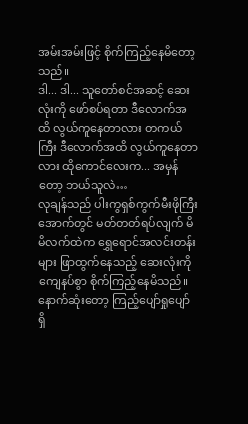အမ်းအမ်းဖြင့် စိုက်ကြည့်နေမိတော့သည်။
ဒါ... ဒါ... သူတော်စင်အဆင့် ဆေးလုံးကို ဖော်စပ်ရတာ ဒီလောက်အထိ လွယ်ကူနေတာလား တကယ်ကြီး ဒီလောက်အထိ လွယ်ကူနေတာလား ထိုကောင်လေးက... အမှန်တော့ ဘယ်သူလဲ…
လုချန်သည် ပါးကွရှစ်ကွက်မီးဖိုကြီးအောက်တွင် မတ်တတ်ရပ်လျက် မိမိလက်ထဲက ရွှေရောင်အလင်းတန်းများ ဖြာထွက်နေသည့် ဆေးလုံးကို ကျေနပ်စွာ စိုက်ကြည့်နေမိသည်။ နောက်ဆုံးတော့ ကြည့်ပျော်ရှုပျော် ရှိ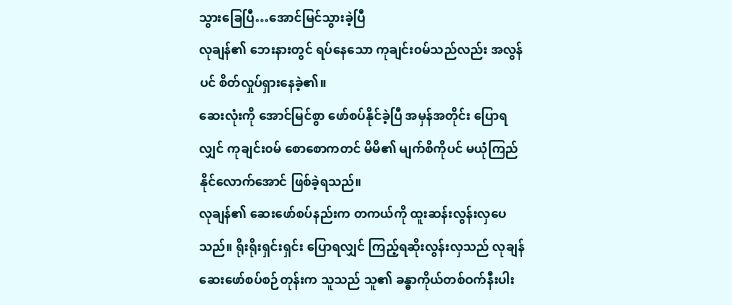သွားခြေပြီ…အောင်မြင်သွားခဲ့ပြီ
လုချန်၏ ဘေးနားတွင် ရပ်နေသော ကုချင်း၀မ်သည်လည်း အလွန်ပင် စိတ်လှုပ်ရှားနေခဲ့၏။
ဆေးလုံးကို အောင်မြင်စွာ ဖော်စပ်နိုင်ခဲ့ပြီ အမှန်အတိုင်း ပြောရလျှင် ကုချင်း၀မ် စောစောကတင် မိမိ၏ မျက်စိကိုပင် မယုံကြည်နိုင်လောက်အောင် ဖြစ်ခဲ့ရသည်။
လုချန်၏ ဆေးဖော်စပ်နည်းက တကယ်ကို ထူးဆန်းလွန်းလှပေသည်။ ရိုးရိုးရှင်းရှင်း ပြောရလျှင် ကြည့်ရဆိုးလွန်းလှသည် လုချန် ဆေးဖော်စပ်စဉ်တုန်းက သူသည် သူ၏ ခန္ဓာကိုယ်တစ်ဝက်နီးပါး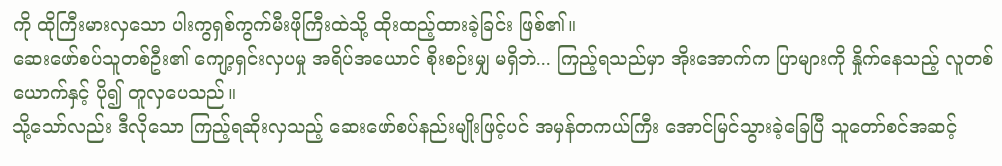ကို ထိုကြီးမားလှသော ပါးကွရှစ်ကွက်မီးဖိုကြီးထဲသို့ ထိုးထည့်ထားခဲ့ခြင်း ဖြစ်၏။
ဆေးဖော်စပ်သူတစ်ဦး၏ ကျော့ရှင်းလှပမှု အရိပ်အယောင် စိုးစဉ်းမျှ မရှိဘဲ... ကြည့်ရသည်မှာ အိုးအောက်က ပြာများကို နှိုက်နေသည့် လူတစ်ယောက်နှင့် ပို၍ တူလှပေသည်။
သို့သော်လည်း ဒီလိုသော ကြည့်ရဆိုးလှသည့် ဆေးဖော်စပ်နည်းမျိုးဖြင့်ပင် အမှန်တကယ်ကြီး အောင်မြင်သွားခဲ့ခြေပြီ သူတော်စင်အဆင့်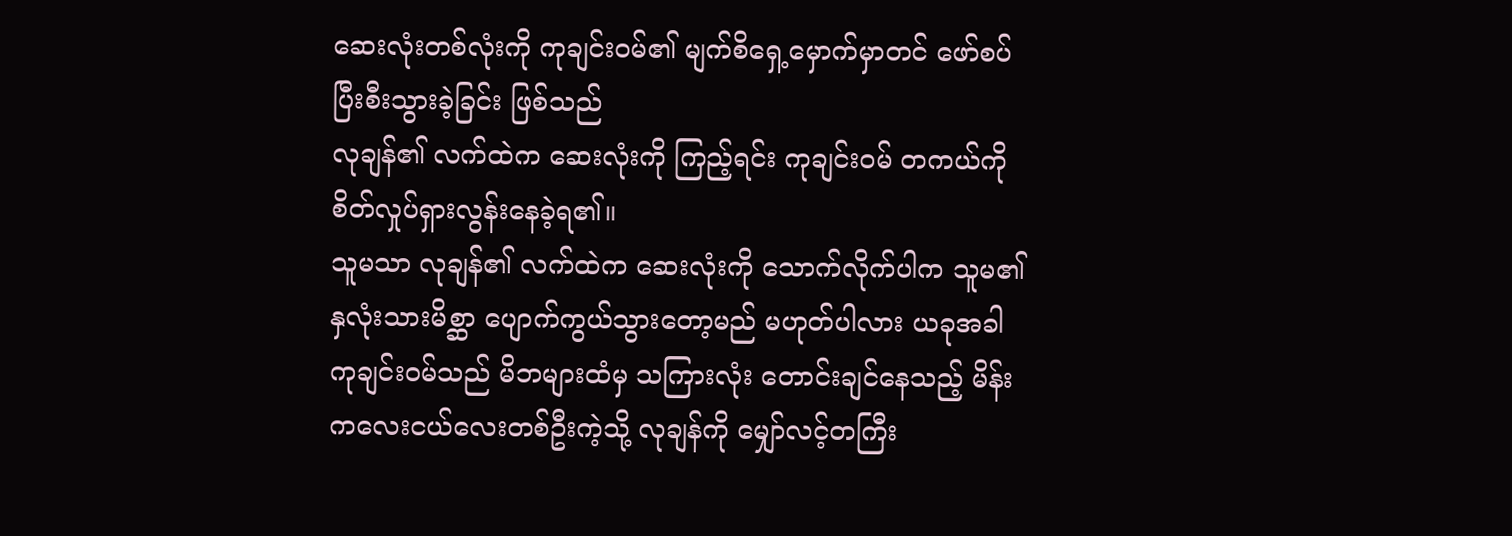ဆေးလုံးတစ်လုံးကို ကုချင်း၀မ်၏ မျက်စိရှေ့မှောက်မှာတင် ဖော်စပ်ပြီးစီးသွားခဲ့ခြင်း ဖြစ်သည်
လုချန်၏ လက်ထဲက ဆေးလုံးကို ကြည့်ရင်း ကုချင်း၀မ် တကယ်ကို စိတ်လှုပ်ရှားလွန်းနေခဲ့ရ၏။
သူမသာ လုချန်၏ လက်ထဲက ဆေးလုံးကို သောက်လိုက်ပါက သူမ၏ နှလုံးသားမိစ္ဆာ ပျောက်ကွယ်သွားတော့မည် မဟုတ်ပါလား ယခုအခါ ကုချင်း၀မ်သည် မိဘများထံမှ သကြားလုံး တောင်းချင်နေသည့် မိန်းကလေးငယ်လေးတစ်ဦးကဲ့သို့ လုချန်ကို မျှော်လင့်တကြီး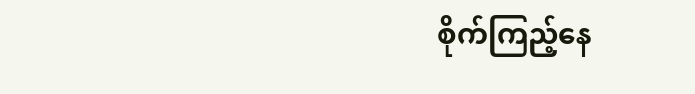စိုက်ကြည့်နေ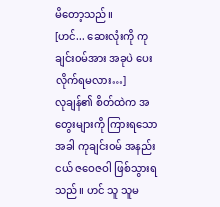မိတော့သည်။
[ဟင်... ဆေးလုံးကို ကုချင်း၀မ်အား အခုပဲ ပေးလိုက်ရမလား…]
လုချန်၏ စိတ်ထဲက အတွေးများကို ကြားရသောအခါ ကုချင်း၀မ် အနည်းငယ် ဇဝေဇဝါ ဖြစ်သွားရသည်။ ဟင် သူ သူမ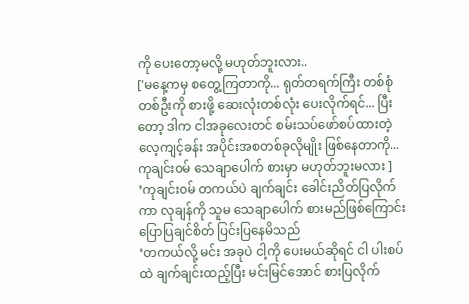ကို ပေးတော့မလို့ မဟုတ်ဘူးလား..
['မနေ့ကမှ စတွေ့ကြတာကို... ရုတ်တရက်ကြီး တစ်စုံတစ်ဦးကို စားဖို့ ဆေးလုံးတစ်လုံး ပေးလိုက်ရင်... ပြီးတော့ ဒါက ငါအခုလေးတင် စမ်းသပ်ဖော်စပ်ထားတဲ့ လေ့ကျင့်ခန်း အပိုင်းအစတစ်ခုလိုမျိုး ဖြစ်နေတာကို... ကုချင်း၀မ် သေချာပေါက် စားမှာ မဟုတ်ဘူးမလား ]
’ကုချင်း၀မ် တကယ်ပဲ ချက်ချင်း ခေါင်းညိတ်ပြလိုက်ကာ လုချန်ကို သူမ သေချာပေါက် စားမည်ဖြစ်ကြောင်း ပြောပြချင်စိတ် ပြင်းပြနေမိသည်
‘တကယ်လို့ မင်း အခုပဲ ငါ့ကို ပေးမယ်ဆိုရင် ငါ ပါးစပ်ထဲ ချက်ချင်းထည့်ပြီး မင်းမြင်အောင် စားပြလိုက်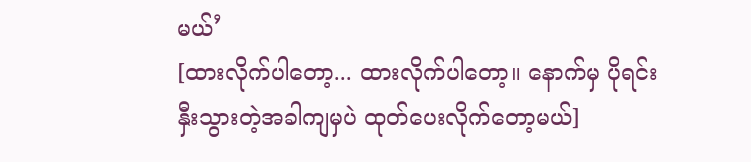မယ်’
[ထားလိုက်ပါတော့... ထားလိုက်ပါတော့။ နောက်မှ ပိုရင်းနှီးသွားတဲ့အခါကျမှပဲ ထုတ်ပေးလိုက်တော့မယ်]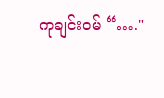ကုချင်း၀မ် “…."